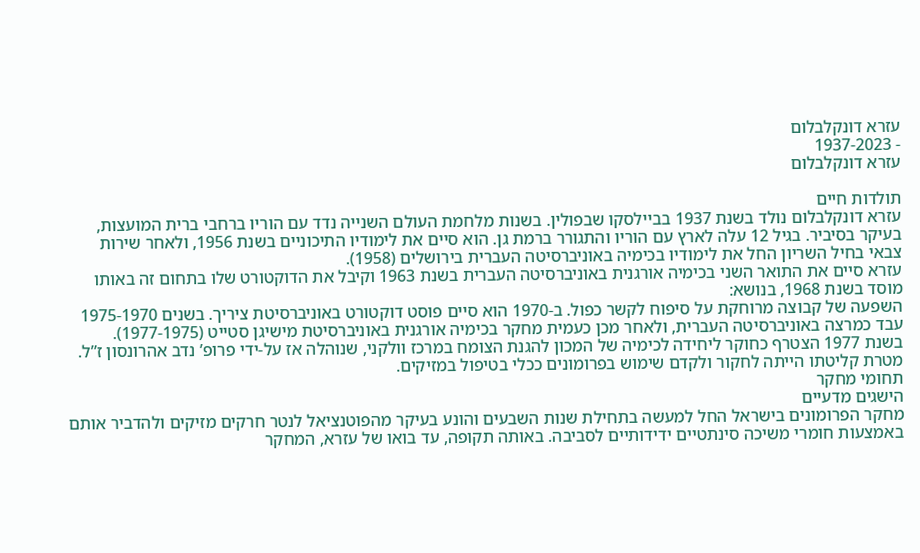עזרא דונקלבלום
- 1937-2023
עזרא דונקלבלום

תולדות חיים
עזרא דונקלבלום נולד בשנת 1937 בביילסקו שבפולין. בשנות מלחמת העולם השנייה נדד עם הוריו ברחבי ברית המועצות, בעיקר בסיביר. בגיל 12 עלה לארץ עם הוריו והתגורר ברמת גן. הוא סיים את לימודיו התיכוניים בשנת 1956, ולאחר שירות צבאי בחיל השריון החל את לימודיו בכימיה באוניברסיטה העברית בירושלים (1958).
עזרא סיים את התואר השני בכימיה אורגנית באוניברסיטה העברית בשנת 1963 וקיבל את הדוקטורט שלו בתחום זה באותו מוסד בשנת 1968, בנושא:
השפעה של קבוצה מרוחקת על סיפוח לקשר כפול. ב-1970 הוא סיים פוסט דוקטורט באוניברסיטת ציריך. בשנים 1975-1970 עבד כמרצה באוניברסיטה העברית, ולאחר מכן כעמית מחקר בכימיה אורגנית באוניברסיטת מישיגן סטייט (1977-1975).
בשנת 1977 הצטרף כחוקר ליחידה לכימיה של המכון להגנת הצומח במרכז וולקני, שנוהלה אז על-ידי פרופ’ נדב אהרונסון ז”ל. מטרת קליטתו הייתה לחקור ולקדם שימוש בפרומונים ככלי בטיפול במזיקים.
תחומי מחקר
הישגים מדעיים
מחקר הפרומונים בישראל החל למעשה בתחילת שנות השבעים והונע בעיקר מהפוטנציאל לנטר חרקים מזיקים ולהדביר אותם באמצעות חומרי משיכה סינתטיים ידידותיים לסביבה. באותה תקופה, עד בואו של עזרא, המחקר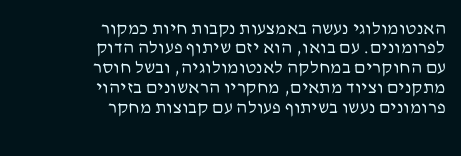האנטומולוגי נעשה באמצעות נקבות חיות כמקור לפרומונים. עם בואו, הוא יזם שיתוף פעולה הדוק עם החוקרים במחלקה לאנטומולוגיה, ובשל חוסר מתקנים וציוד מתאים, מחקריו הראשונים בזיהוי פרומונים נעשו בשיתוף פעולה עם קבוצות מחקר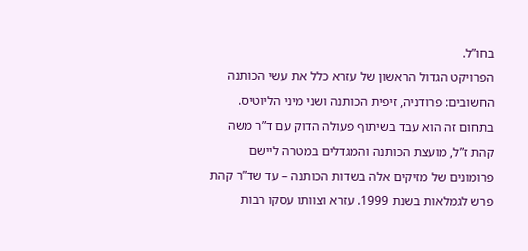בחו”ל.
הפרויקט הגדול הראשון של עזרא כלל את עשי הכותנה החשובים: פרודניה, זיפית הכותנה ושני מיני הליוטיס. בתחום זה הוא עבד בשיתוף פעולה הדוק עם ד”ר משה קהת ז”ל, מועצת הכותנה והמגדלים במטרה ליישם פרומונים של מזיקים אלה בשדות הכותנה – עד שד”ר קהת פרש לגמלאות בשנת 1999. עזרא וצוותו עסקו רבות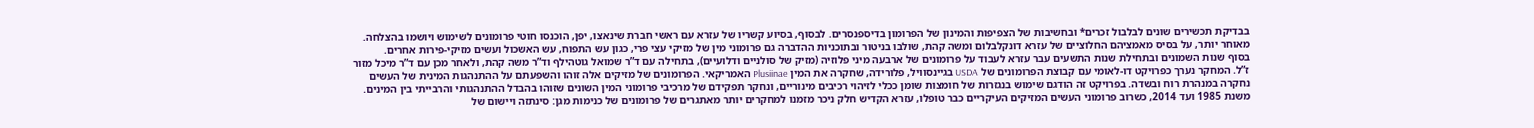בבדיקת תכשירים שונים לבלבול זכרים* ובחשיבות של הצפיפות והמינון של הפרומון בדיספנסרים. לבסוף, בסיוע קשריו של עזרא עם ראשי חברת שינאצו, יפן, הוכנסו חוטי פרומונים לשימוש ויושמו בהצלחה. מאוחר יותר, על בסיס מאמציהם החלוציים של עזרא דונקלבלום ומשה קהת, שולבו בניטור ובתוכניות ההדברה גם פרומוני מין של מזיקי עצי פרי, כגון עש התפוח, עש האשכול ועשים מזיקי-פירות אחרים.
בסוף שנות השמונים ובתחילת שנות התשעים עבר עזרא לעבוד על פרומונים של ארבעה מיני פלוזיה (מזיק של סולניים ודלועיים), בתחילה עם ד”ר שמואל גוטהילף וד”ר משה קהת, ולאחר מכן עם ד”ר מיכל מזור ז”ל. המחקר נערך כפרויקט דו-לאומי עם קבוצת הפרומונים של USDA בגיינסוויל, פלורידה, שחקרה את המין Plusiinae האמריקאי. הפרומונים של מזיקים אלה זוהו והשפעתם על ההתנהגות המינית של העשים נחקרה במנהרת רוח ובשדה. בפרויקט זה הודגם שימוש בנגזרות של חומצות שומן ככלי לזיהוי רכיבים מינוריים, ונחקר תפקידם של מרכיבי פרומוני המין השונים שזוהו בהבדל ההתנהגותי והרבייתי בין המינים.
משנת 1985 ועד 2014, כשרוב פרומוני העשים המזיקים העיקריים כבר טופלו, עזרא הקדיש חלק ניכר מזמנו למחקרים יותר מאתגרים של פרומונים של כנימות מגן: סינתזה ויישום של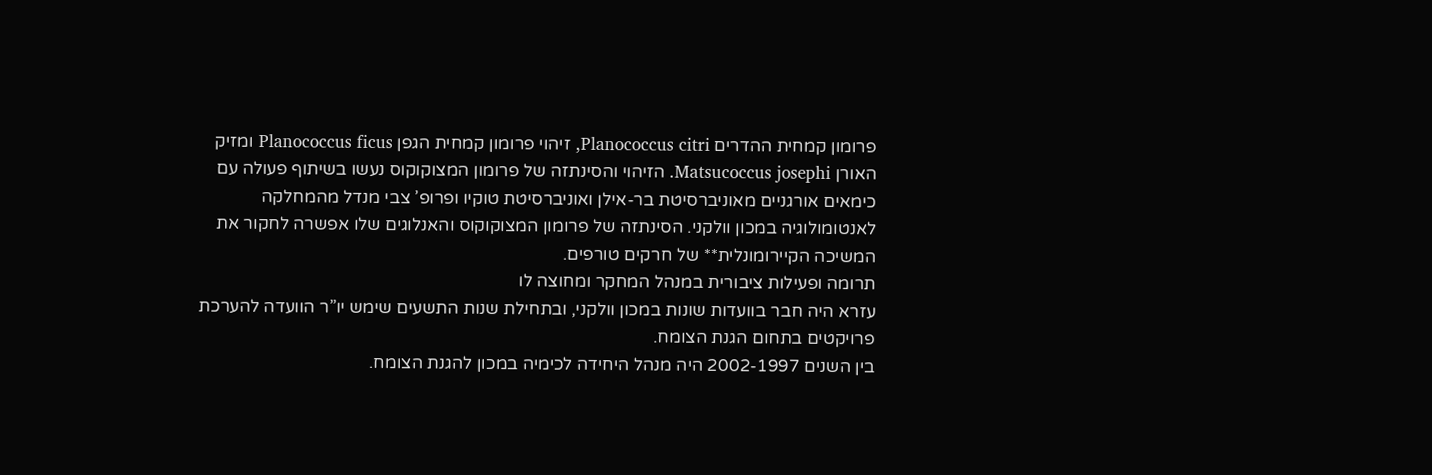פרומון קמחית ההדרים Planococcus citri, זיהוי פרומון קמחית הגפן Planococcus ficus ומזיק האורן Matsucoccus josephi. הזיהוי והסינתזה של פרומון המצוקוקוס נעשו בשיתוף פעולה עם כימאים אורגניים מאוניברסיטת בר-אילן ואוניברסיטת טוקיו ופרופ’ צבי מנדל מהמחלקה לאנטומולוגיה במכון וולקני. הסינתזה של פרומון המצוקוקוס והאנלוגים שלו אפשרה לחקור את המשיכה הקיירומונלית** של חרקים טורפים.
תרומה ופעילות ציבורית במנהל המחקר ומחוצה לו
עזרא היה חבר בוועדות שונות במכון וולקני, ובתחילת שנות התשעים שימש יו”ר הוועדה להערכת פרויקטים בתחום הגנת הצומח.
בין השנים 2002-1997 היה מנהל היחידה לכימיה במכון להגנת הצומח.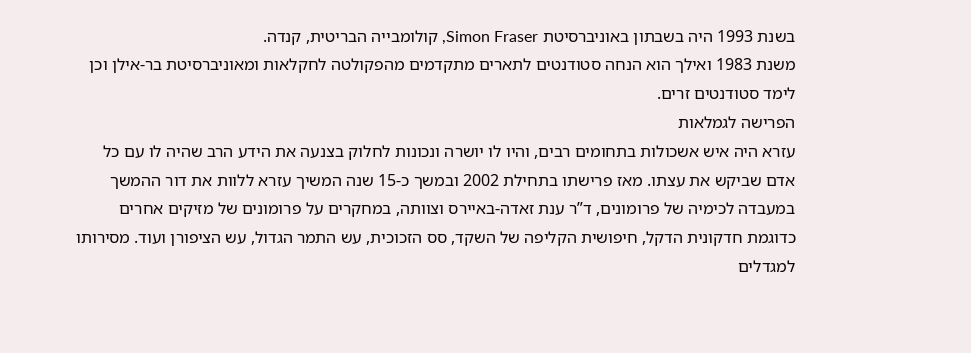בשנת 1993 היה בשבתון באוניברסיטת Simon Fraser, קולומבייה הבריטית, קנדה.
משנת 1983 ואילך הוא הנחה סטודנטים לתארים מתקדמים מהפקולטה לחקלאות ומאוניברסיטת בר-אילן וכן לימד סטודנטים זרים.
הפרישה לגמלאות
עזרא היה איש אשכולות בתחומים רבים, והיו לו יושרה ונכונות לחלוק בצנעה את הידע הרב שהיה לו עם כל אדם שביקש את עצתו. מאז פרישתו בתחילת 2002 ובמשך כ-15 שנה המשיך עזרא ללוות את דור ההמשך במעבדה לכימיה של פרומונים, ד”ר ענת זאדה-באיירס וצוותה, במחקרים על פרומונים של מזיקים אחרים כדוגמת חדקונית הדקל, חיפושית הקליפה של השקד, סס הזכוכית, עש התמר הגדול, עש הציפורן ועוד. מסירותו למגדלים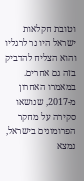וטובת חקלאות ישראל היו נר לרגליו והוא הצליח להדביק בזה גם אחרים.
במאמרו האחרון מ-2017, שנושאו סקירה על מחקר הפרומונים בישראל, נמצא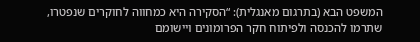המשפט הבא (בתרגום מאנגלית): “הסקירה היא כמחווה לחוקרים שנפטרו, שתרמו להכנסה ולפיתוח חקר הפרומונים ויישומם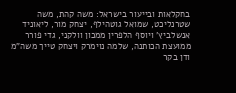בחקלאות ובייעור בישראל: משה קהת, משה שטרנליכט, שמואל גוטהילף, יצחק מור, ליאוניד אנשלביץ’ ויוסף הלפרין ממכון וולקני, גדי פורר ממועצת הכותנה, שלמה נוימרק ויצחק טייך משה”מ ודן בקר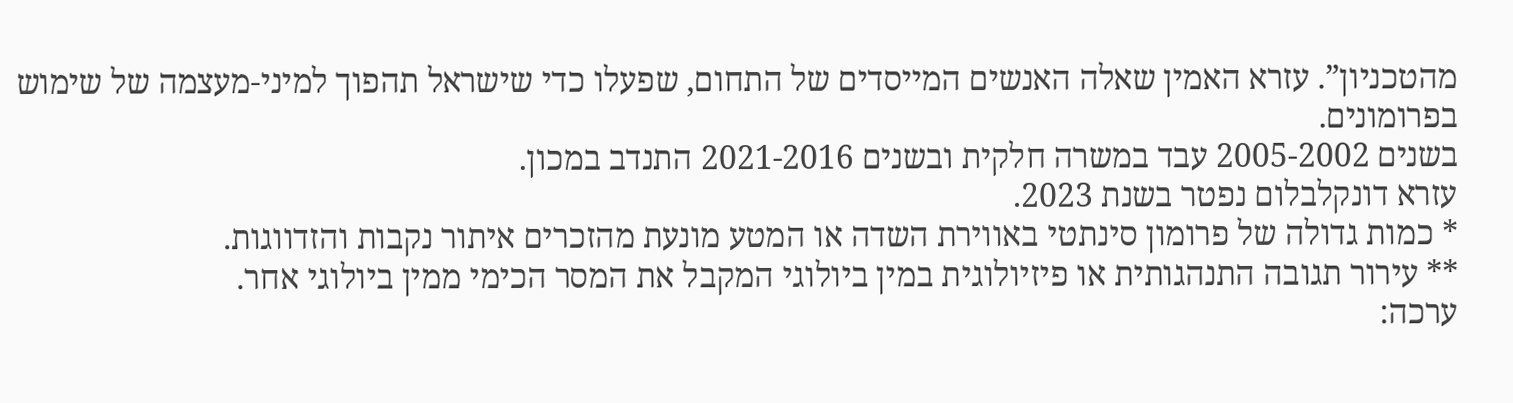מהטכניון”. עזרא האמין שאלה האנשים המייסדים של התחום, שפעלו כדי שישראל תהפוך למיני-מעצמה של שימוש בפרומונים.
בשנים 2005-2002 עבד במשרה חלקית ובשנים 2021-2016 התנדב במכון.
עזרא דונקלבלום נפטר בשנת 2023.
* כמות גדולה של פרומון סינתטי באווירת השדה או המטע מונעת מהזכרים איתור נקבות והזדווגות.
** עירור תגובה התנהגותית או פיזיולוגית במין ביולוגי המקבל את המסר הכימי ממין ביולוגי אחר.
ערכה: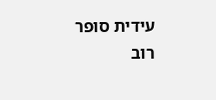עידית סופר
רוב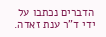הדברים נכתבו על ידי ד”ר ענת זאדה.